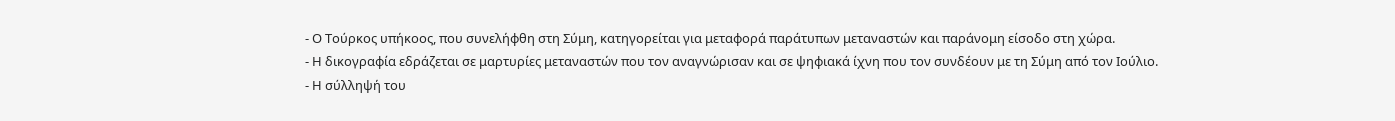- Ο Τούρκος υπήκοος, που συνελήφθη στη Σύμη, κατηγορείται για μεταφορά παράτυπων μεταναστών και παράνομη είσοδο στη χώρα.
- Η δικογραφία εδράζεται σε μαρτυρίες μεταναστών που τον αναγνώρισαν και σε ψηφιακά ίχνη που τον συνδέουν με τη Σύμη από τον Ιούλιο.
- Η σύλληψή του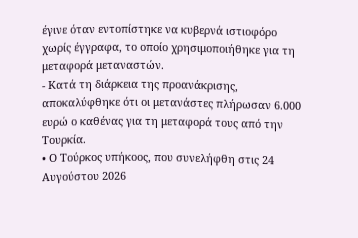έγινε όταν εντοπίστηκε να κυβερνά ιστιοφόρο χωρίς έγγραφα, το οποίο χρησιμοποιήθηκε για τη μεταφορά μεταναστών.
- Κατά τη διάρκεια της προανάκρισης, αποκαλύφθηκε ότι οι μετανάστες πλήρωσαν 6.000 ευρώ ο καθένας για τη μεταφορά τους από την Τουρκία.
• Ο Τούρκος υπήκοος, που συνελήφθη στις 24 Αυγούστου 2026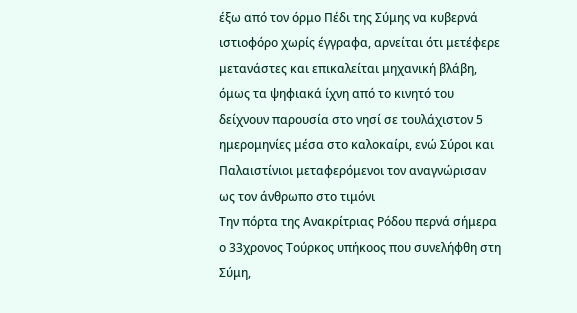έξω από τον όρμο Πέδι της Σύμης να κυβερνά ιστιοφόρο χωρίς έγγραφα, αρνείται ότι μετέφερε μετανάστες και επικαλείται μηχανική βλάβη, όμως τα ψηφιακά ίχνη από το κινητό του δείχνουν παρουσία στο νησί σε τουλάχιστον 5 ημερομηνίες μέσα στο καλοκαίρι, ενώ Σύροι και Παλαιστίνιοι μεταφερόμενοι τον αναγνώρισαν ως τον άνθρωπο στο τιμόνι
Την πόρτα της Ανακρίτριας Ρόδου περνά σήμερα ο 33χρονος Τούρκος υπήκοος που συνελήφθη στη Σύμη,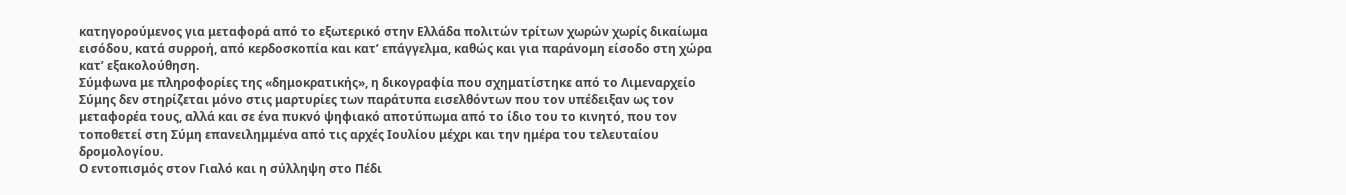κατηγορούμενος για μεταφορά από το εξωτερικό στην Ελλάδα πολιτών τρίτων χωρών χωρίς δικαίωμα εισόδου, κατά συρροή, από κερδοσκοπία και κατ’ επάγγελμα, καθώς και για παράνομη είσοδο στη χώρα κατ’ εξακολούθηση.
Σύμφωνα με πληροφορίες της «δημοκρατικής», η δικογραφία που σχηματίστηκε από το Λιμεναρχείο Σύμης δεν στηρίζεται μόνο στις μαρτυρίες των παράτυπα εισελθόντων που τον υπέδειξαν ως τον μεταφορέα τους, αλλά και σε ένα πυκνό ψηφιακό αποτύπωμα από το ίδιο του το κινητό, που τον τοποθετεί στη Σύμη επανειλημμένα από τις αρχές Ιουλίου μέχρι και την ημέρα του τελευταίου δρομολογίου.
Ο εντοπισμός στον Γιαλό και η σύλληψη στο Πέδι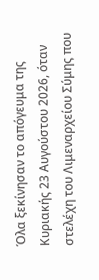Όλα ξεκίνησαν το απόγευμα της Κυριακής 23 Αυγούστου 2026, όταν στελέχη του Λιμεναρχείου Σύμης που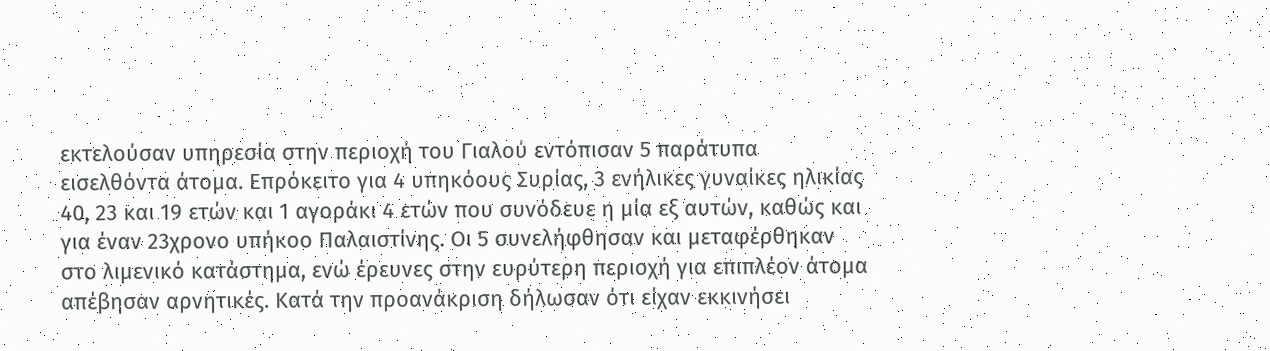εκτελούσαν υπηρεσία στην περιοχή του Γιαλού εντόπισαν 5 παράτυπα εισελθόντα άτομα. Επρόκειτο για 4 υπηκόους Συρίας, 3 ενήλικες γυναίκες ηλικίας 40, 23 και 19 ετών και 1 αγοράκι 4 ετών που συνόδευε η μία εξ αυτών, καθώς και για έναν 23χρονο υπήκοο Παλαιστίνης. Οι 5 συνελήφθησαν και μεταφέρθηκαν στο λιμενικό κατάστημα, ενώ έρευνες στην ευρύτερη περιοχή για επιπλέον άτομα απέβησαν αρνητικές. Κατά την προανάκριση δήλωσαν ότι είχαν εκκινήσει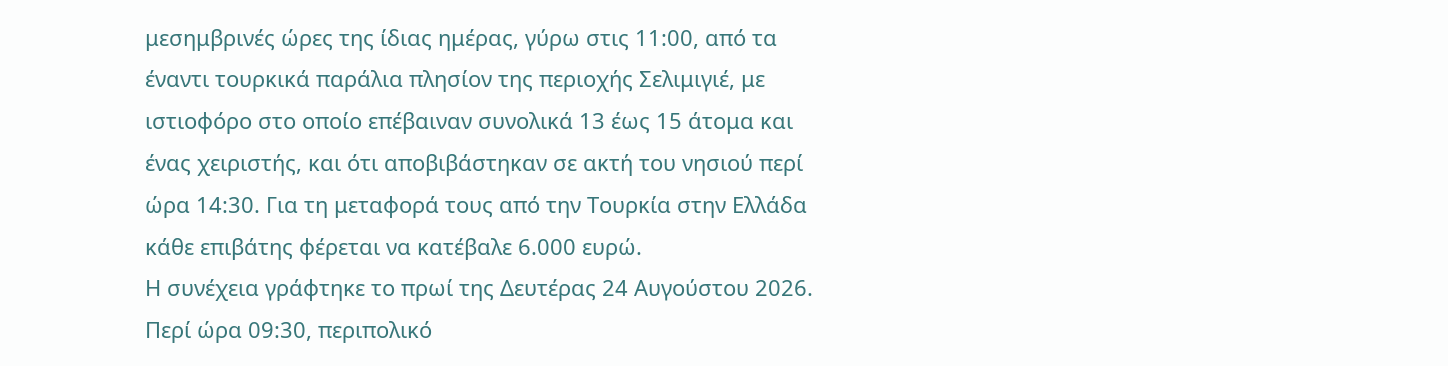μεσημβρινές ώρες της ίδιας ημέρας, γύρω στις 11:00, από τα έναντι τουρκικά παράλια πλησίον της περιοχής Σελιμιγιέ, με ιστιοφόρο στο οποίο επέβαιναν συνολικά 13 έως 15 άτομα και ένας χειριστής, και ότι αποβιβάστηκαν σε ακτή του νησιού περί ώρα 14:30. Για τη μεταφορά τους από την Τουρκία στην Ελλάδα κάθε επιβάτης φέρεται να κατέβαλε 6.000 ευρώ.
Η συνέχεια γράφτηκε το πρωί της Δευτέρας 24 Αυγούστου 2026. Περί ώρα 09:30, περιπολικό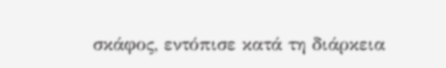σκάφος, εντόπισε κατά τη διάρκεια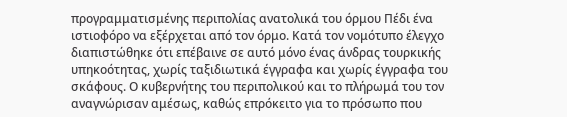προγραμματισμένης περιπολίας ανατολικά του όρμου Πέδι ένα ιστιοφόρο να εξέρχεται από τον όρμο. Κατά τον νομότυπο έλεγχο διαπιστώθηκε ότι επέβαινε σε αυτό μόνο ένας άνδρας τουρκικής υπηκοότητας, χωρίς ταξιδιωτικά έγγραφα και χωρίς έγγραφα του σκάφους. Ο κυβερνήτης του περιπολικού και το πλήρωμά του τον αναγνώρισαν αμέσως, καθώς επρόκειτο για το πρόσωπο που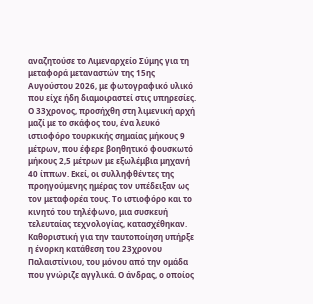αναζητούσε το Λιμεναρχείο Σύμης για τη μεταφορά μεταναστών της 15ης Αυγούστου 2026, με φωτογραφικό υλικό που είχε ήδη διαμοιραστεί στις υπηρεσίες. Ο 33χρονος, προσήχθη στη λιμενική αρχή μαζί με το σκάφος του, ένα λευκό ιστιοφόρο τουρκικής σημαίας μήκους 9 μέτρων, που έφερε βοηθητικό φουσκωτό μήκους 2,5 μέτρων με εξωλέμβια μηχανή 40 ίππων. Εκεί, οι συλληφθέντες της προηγούμενης ημέρας τον υπέδειξαν ως τον μεταφορέα τους. Το ιστιοφόρο και το κινητό του τηλέφωνο, μια συσκευή τελευταίας τεχνολογίας, κατασχέθηκαν.
Καθοριστική για την ταυτοποίηση υπήρξε η ένορκη κατάθεση του 23χρονου Παλαιστίνιου, του μόνου από την ομάδα που γνώριζε αγγλικά. Ο άνδρας, ο οποίος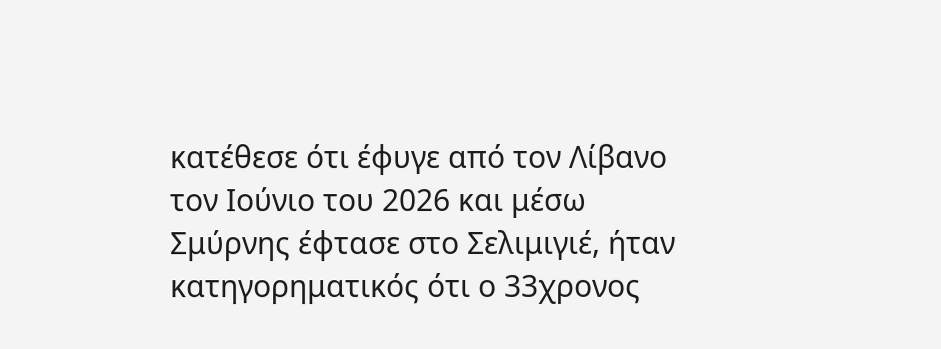κατέθεσε ότι έφυγε από τον Λίβανο τον Ιούνιο του 2026 και μέσω Σμύρνης έφτασε στο Σελιμιγιέ, ήταν κατηγορηματικός ότι ο 33χρονος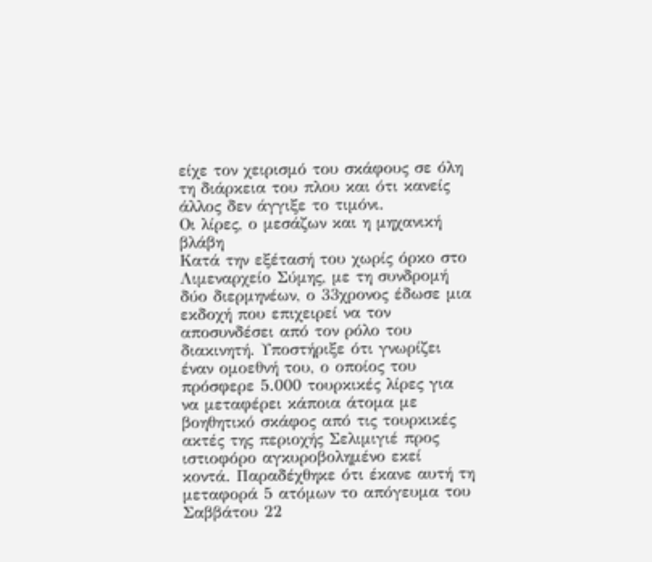είχε τον χειρισμό του σκάφους σε όλη τη διάρκεια του πλου και ότι κανείς άλλος δεν άγγιξε το τιμόνι.
Οι λίρες, ο μεσάζων και η μηχανική βλάβη
Κατά την εξέτασή του χωρίς όρκο στο Λιμεναρχείο Σύμης, με τη συνδρομή δύο διερμηνέων, ο 33χρονος έδωσε μια εκδοχή που επιχειρεί να τον αποσυνδέσει από τον ρόλο του διακινητή. Υποστήριξε ότι γνωρίζει έναν ομοεθνή του, ο οποίος του πρόσφερε 5.000 τουρκικές λίρες για να μεταφέρει κάποια άτομα με βοηθητικό σκάφος από τις τουρκικές ακτές της περιοχής Σελιμιγιέ προς ιστιοφόρο αγκυροβολημένο εκεί κοντά. Παραδέχθηκε ότι έκανε αυτή τη μεταφορά 5 ατόμων το απόγευμα του Σαββάτου 22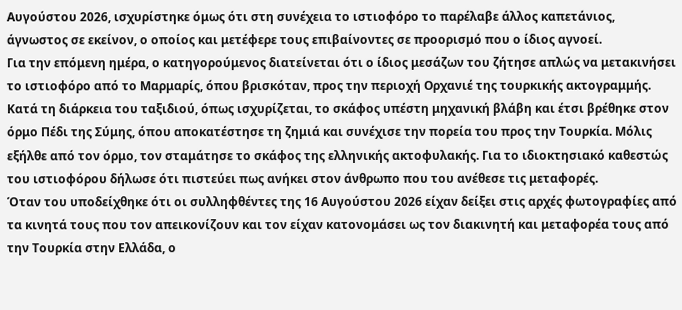Αυγούστου 2026, ισχυρίστηκε όμως ότι στη συνέχεια το ιστιοφόρο το παρέλαβε άλλος καπετάνιος, άγνωστος σε εκείνον, ο οποίος και μετέφερε τους επιβαίνοντες σε προορισμό που ο ίδιος αγνοεί.
Για την επόμενη ημέρα, ο κατηγορούμενος διατείνεται ότι ο ίδιος μεσάζων του ζήτησε απλώς να μετακινήσει το ιστιοφόρο από το Μαρμαρίς, όπου βρισκόταν, προς την περιοχή Ορχανιέ της τουρκικής ακτογραμμής. Κατά τη διάρκεια του ταξιδιού, όπως ισχυρίζεται, το σκάφος υπέστη μηχανική βλάβη και έτσι βρέθηκε στον όρμο Πέδι της Σύμης, όπου αποκατέστησε τη ζημιά και συνέχισε την πορεία του προς την Τουρκία. Μόλις εξήλθε από τον όρμο, τον σταμάτησε το σκάφος της ελληνικής ακτοφυλακής. Για το ιδιοκτησιακό καθεστώς του ιστιοφόρου δήλωσε ότι πιστεύει πως ανήκει στον άνθρωπο που του ανέθεσε τις μεταφορές.
Όταν του υποδείχθηκε ότι οι συλληφθέντες της 16 Αυγούστου 2026 είχαν δείξει στις αρχές φωτογραφίες από τα κινητά τους που τον απεικονίζουν και τον είχαν κατονομάσει ως τον διακινητή και μεταφορέα τους από την Τουρκία στην Ελλάδα, ο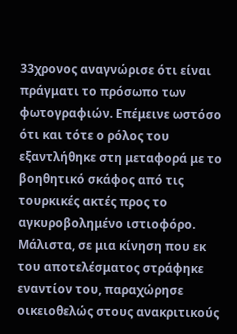33χρονος αναγνώρισε ότι είναι πράγματι το πρόσωπο των φωτογραφιών. Επέμεινε ωστόσο ότι και τότε ο ρόλος του εξαντλήθηκε στη μεταφορά με το βοηθητικό σκάφος από τις τουρκικές ακτές προς το αγκυροβολημένο ιστιοφόρο. Μάλιστα, σε μια κίνηση που εκ του αποτελέσματος στράφηκε εναντίον του, παραχώρησε οικειοθελώς στους ανακριτικούς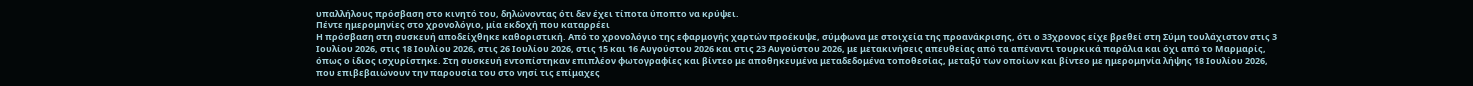υπαλλήλους πρόσβαση στο κινητό του, δηλώνοντας ότι δεν έχει τίποτα ύποπτο να κρύψει.
Πέντε ημερομηνίες στο χρονολόγιο, μία εκδοχή που καταρρέει
Η πρόσβαση στη συσκευή αποδείχθηκε καθοριστική. Από το χρονολόγιο της εφαρμογής χαρτών προέκυψε, σύμφωνα με στοιχεία της προανάκρισης, ότι ο 33χρονος είχε βρεθεί στη Σύμη τουλάχιστον στις 3 Ιουλίου 2026, στις 18 Ιουλίου 2026, στις 26 Ιουλίου 2026, στις 15 και 16 Αυγούστου 2026 και στις 23 Αυγούστου 2026, με μετακινήσεις απευθείας από τα απέναντι τουρκικά παράλια και όχι από το Μαρμαρίς, όπως ο ίδιος ισχυρίστηκε. Στη συσκευή εντοπίστηκαν επιπλέον φωτογραφίες και βίντεο με αποθηκευμένα μεταδεδομένα τοποθεσίας, μεταξύ των οποίων και βίντεο με ημερομηνία λήψης 18 Ιουλίου 2026, που επιβεβαιώνουν την παρουσία του στο νησί τις επίμαχες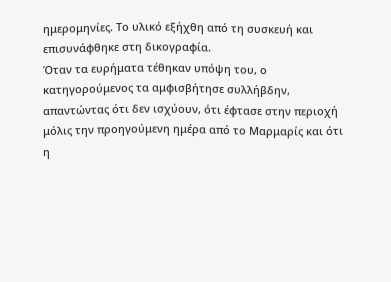ημερομηνίες. Το υλικό εξήχθη από τη συσκευή και επισυνάφθηκε στη δικογραφία.
Όταν τα ευρήματα τέθηκαν υπόψη του, ο κατηγορούμενος τα αμφισβήτησε συλλήβδην, απαντώντας ότι δεν ισχύουν, ότι έφτασε στην περιοχή μόλις την προηγούμενη ημέρα από το Μαρμαρίς και ότι η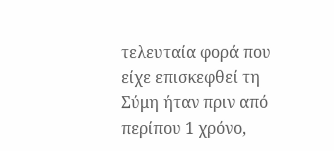τελευταία φορά που είχε επισκεφθεί τη Σύμη ήταν πριν από περίπου 1 χρόνο,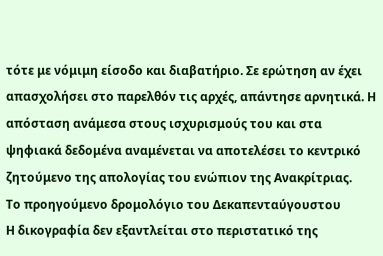τότε με νόμιμη είσοδο και διαβατήριο. Σε ερώτηση αν έχει απασχολήσει στο παρελθόν τις αρχές, απάντησε αρνητικά. Η απόσταση ανάμεσα στους ισχυρισμούς του και στα ψηφιακά δεδομένα αναμένεται να αποτελέσει το κεντρικό ζητούμενο της απολογίας του ενώπιον της Ανακρίτριας.
Το προηγούμενο δρομολόγιο του Δεκαπενταύγουστου
Η δικογραφία δεν εξαντλείται στο περιστατικό της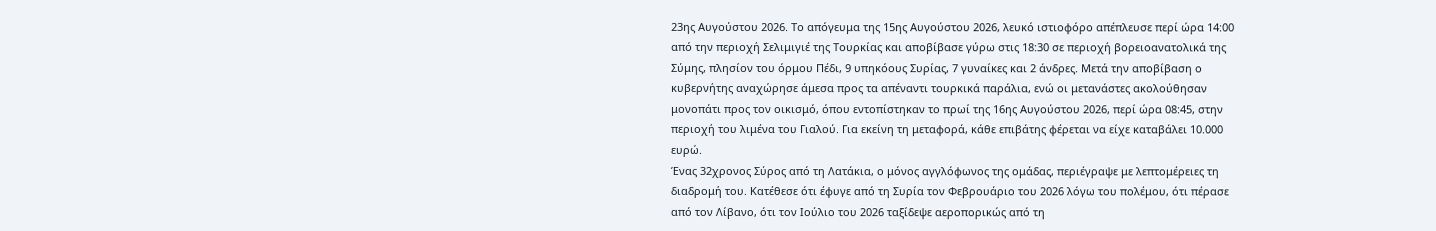23ης Αυγούστου 2026. Το απόγευμα της 15ης Αυγούστου 2026, λευκό ιστιοφόρο απέπλευσε περί ώρα 14:00 από την περιοχή Σελιμιγιέ της Τουρκίας και αποβίβασε γύρω στις 18:30 σε περιοχή βορειοανατολικά της Σύμης, πλησίον του όρμου Πέδι, 9 υπηκόους Συρίας, 7 γυναίκες και 2 άνδρες. Μετά την αποβίβαση ο κυβερνήτης αναχώρησε άμεσα προς τα απέναντι τουρκικά παράλια, ενώ οι μετανάστες ακολούθησαν μονοπάτι προς τον οικισμό, όπου εντοπίστηκαν το πρωί της 16ης Αυγούστου 2026, περί ώρα 08:45, στην περιοχή του λιμένα του Γιαλού. Για εκείνη τη μεταφορά, κάθε επιβάτης φέρεται να είχε καταβάλει 10.000 ευρώ.
Ένας 32χρονος Σύρος από τη Λατάκια, ο μόνος αγγλόφωνος της ομάδας, περιέγραψε με λεπτομέρειες τη διαδρομή του. Κατέθεσε ότι έφυγε από τη Συρία τον Φεβρουάριο του 2026 λόγω του πολέμου, ότι πέρασε από τον Λίβανο, ότι τον Ιούλιο του 2026 ταξίδεψε αεροπορικώς από τη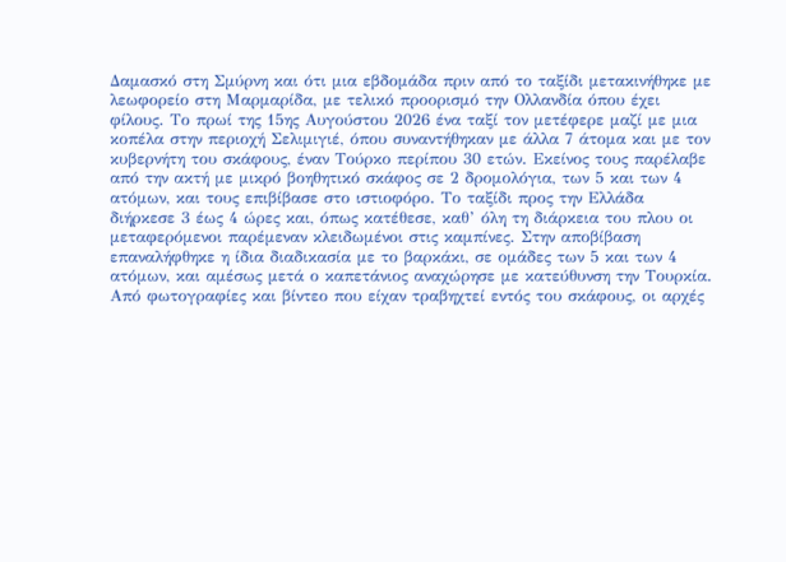Δαμασκό στη Σμύρνη και ότι μια εβδομάδα πριν από το ταξίδι μετακινήθηκε με λεωφορείο στη Μαρμαρίδα, με τελικό προορισμό την Ολλανδία όπου έχει φίλους. Το πρωί της 15ης Αυγούστου 2026 ένα ταξί τον μετέφερε μαζί με μια κοπέλα στην περιοχή Σελιμιγιέ, όπου συναντήθηκαν με άλλα 7 άτομα και με τον κυβερνήτη του σκάφους, έναν Τούρκο περίπου 30 ετών. Εκείνος τους παρέλαβε από την ακτή με μικρό βοηθητικό σκάφος σε 2 δρομολόγια, των 5 και των 4 ατόμων, και τους επιβίβασε στο ιστιοφόρο. Το ταξίδι προς την Ελλάδα διήρκεσε 3 έως 4 ώρες και, όπως κατέθεσε, καθ’ όλη τη διάρκεια του πλου οι μεταφερόμενοι παρέμεναν κλειδωμένοι στις καμπίνες. Στην αποβίβαση επαναλήφθηκε η ίδια διαδικασία με το βαρκάκι, σε ομάδες των 5 και των 4 ατόμων, και αμέσως μετά ο καπετάνιος αναχώρησε με κατεύθυνση την Τουρκία.
Από φωτογραφίες και βίντεο που είχαν τραβηχτεί εντός του σκάφους, οι αρχές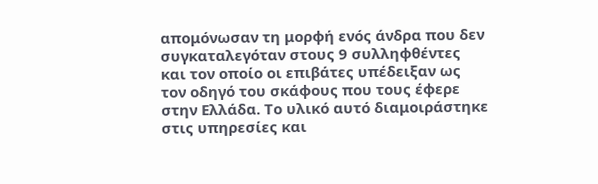απομόνωσαν τη μορφή ενός άνδρα που δεν συγκαταλεγόταν στους 9 συλληφθέντες και τον οποίο οι επιβάτες υπέδειξαν ως τον οδηγό του σκάφους που τους έφερε στην Ελλάδα. Το υλικό αυτό διαμοιράστηκε στις υπηρεσίες και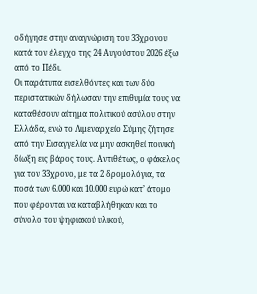οδήγησε στην αναγνώριση του 33χρονου κατά τον έλεγχο της 24 Αυγούστου 2026 έξω από το Πέδι.
Οι παράτυπα εισελθόντες και των δύο περιστατικών δήλωσαν την επιθυμία τους να καταθέσουν αίτημα πολιτικού ασύλου στην Ελλάδα, ενώ το Λιμεναρχείο Σύμης ζήτησε από την Εισαγγελία να μην ασκηθεί ποινική δίωξη εις βάρος τους. Αντιθέτως, ο φάκελος για τον 33χρονο, με τα 2 δρομολόγια, τα ποσά των 6.000 και 10.000 ευρώ κατ’ άτομο που φέρονται να καταβλήθηκαν και το σύνολο του ψηφιακού υλικού,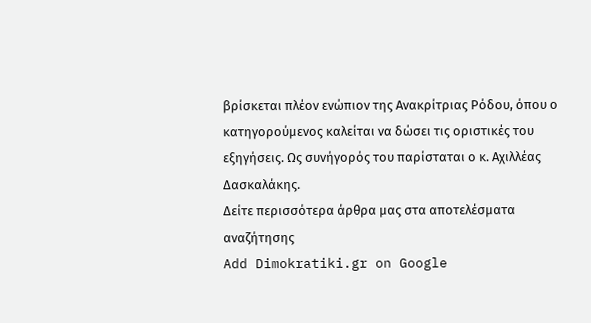βρίσκεται πλέον ενώπιον της Ανακρίτριας Ρόδου, όπου ο κατηγορούμενος καλείται να δώσει τις οριστικές του εξηγήσεις. Ως συνήγορός του παρίσταται ο κ. Αχιλλέας Δασκαλάκης.
Δείτε περισσότερα άρθρα μας στα αποτελέσματα αναζήτησης
Add Dimokratiki.gr on Google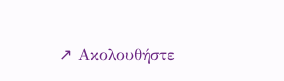↗ Ακολουθήστε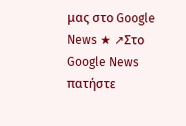μας στο Google News ★ ↗Στο Google News πατήστε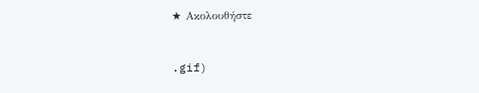★ Ακολουθήστε


.gif)